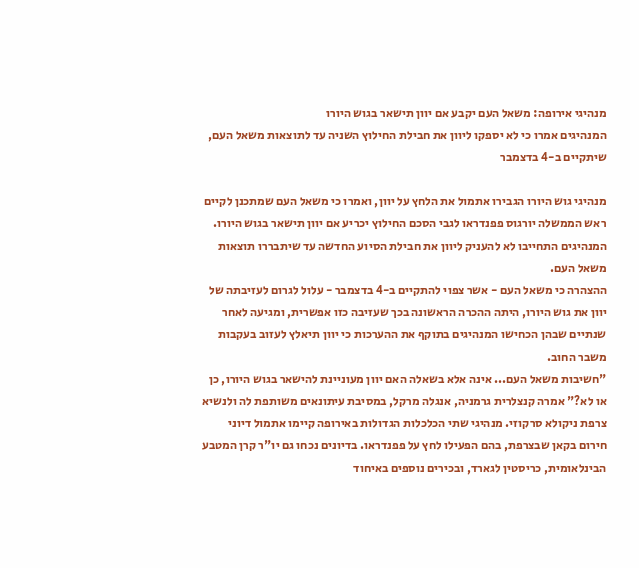מנהיגי אירופה: משאל העם יקבע אם יוון תישאר בגוש היורו
המנהיגים אמרו כי לא יספקו ליוון את חבילת החילוץ השניה עד לתוצאות משאל העם, שיתקיים ב-4 בדצמבר

מנהיגי גוש היורו הגבירו אתמול את הלחץ על יוון, ואמרו כי משאל העם שמתכנן לקיים ראש הממשלה יורגוס פפנדראו לגבי הסכם החילוץ יכריע אם יוון תישאר בגוש היורו. המנהיגים התחייבו לא להעניק ליוון את חבילת הסיוע החדשה עד שיתבררו תוצאות משאל העם.
ההצהרה כי משאל העם - אשר צפוי להתקיים ב-4 בדצמבר - עלול לגרום לעזיבתה של יוון את גוש היורו, היתה ההכרה הראשונה בכך שעזיבה כזו אפשרית, ומגיעה לאחר שנתיים שבהן הכחישו המנהיגים בתוקף את ההערכות כי יוון תיאלץ לעזוב בעקבות משבר החוב.
"חשיבות משאל העם... אינה אלא בשאלה האם יוון מעוניינת להישאר בגוש היורו, כן או לא?" אמרה קנצלרית גרמניה, אנגלה מרקל, במסיבת עיתונאים משותפת לה ולנשיא צרפת ניקולא סרקוזי. מנהיגי שתי הכלכלות הגדולות באירופה קיימו אתמול דיוני חירום בקאן שבצרפת, בהם הפעילו לחץ על פפנדראו. בדיונים נכחו גם יו"ר קרן המטבע הבינלאומית, כריסטין לגארד, ובכירים נוספים באיחוד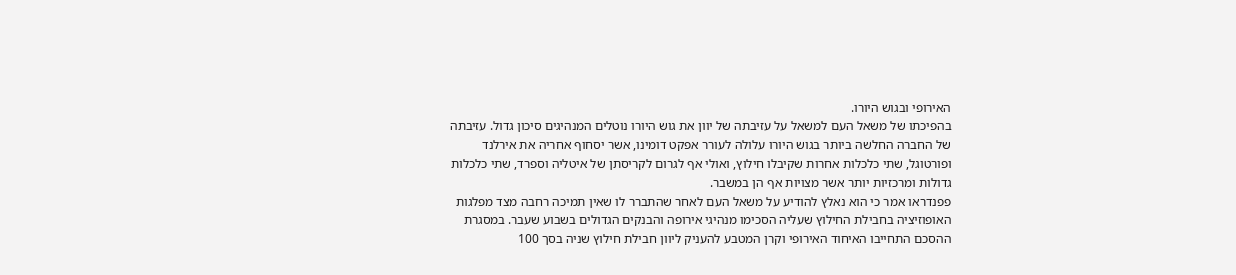האירופי ובגוש היורו.
בהפיכתו של משאל העם למשאל על עזיבתה של יוון את גוש היורו נוטלים המנהיגים סיכון גדול. עזיבתה של החברה החלשה ביותר בגוש היורו עלולה לעורר אפקט דומינו, אשר יסחוף אחריה את אירלנד ופורטוגל, שתי כלכלות אחרות שקיבלו חילוץ, ואולי אף לגרום לקריסתן של איטליה וספרד, שתי כלכלות גדולות ומרכזיות יותר אשר מצויות אף הן במשבר.
פפנדראו אמר כי הוא נאלץ להודיע על משאל העם לאחר שהתברר לו שאין תמיכה רחבה מצד מפלגות האופוזיציה בחבילת החילוץ שעליה הסכימו מנהיגי אירופה והבנקים הגדולים בשבוע שעבר. במסגרת ההסכם התחייבו האיחוד האירופי וקרן המטבע להעניק ליוון חבילת חילוץ שניה בסך 100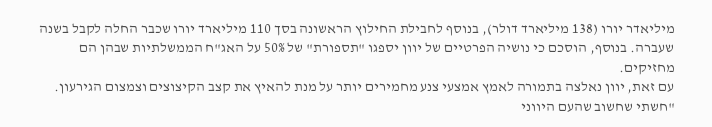מיליאדר יורו (138 מיליארד דולר), בנוסף לחבילת החילוץ הראשונה בסך 110 מיליארד יורו שכבר החלה לקבל בשנה שעברה. בנוסף, הוסכם כי נושיה הפרטיים של יוון יספגו "תספורת" של 50% על האג"ח הממשלתיות שבהן הם מחזיקים.
עם זאת, יוון נאלצה בתמורה לאמץ אמצעי צנע מחמירים יותר על מנת להאיץ את קצב הקיצוצים וצמצום הגירעון. "חשתי שחשוב שהעם היווני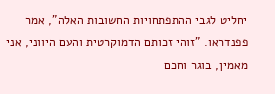יחליט לגבי ההתפתחויות החשובות האלה", אמר פפנדראו. "זוהי זכותם הדמוקרטית והעם היווני, אני מאמין, בוגר וחכם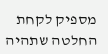מספיק לקחת החלטה שתהיה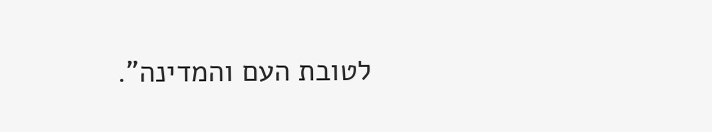לטובת העם והמדינה".